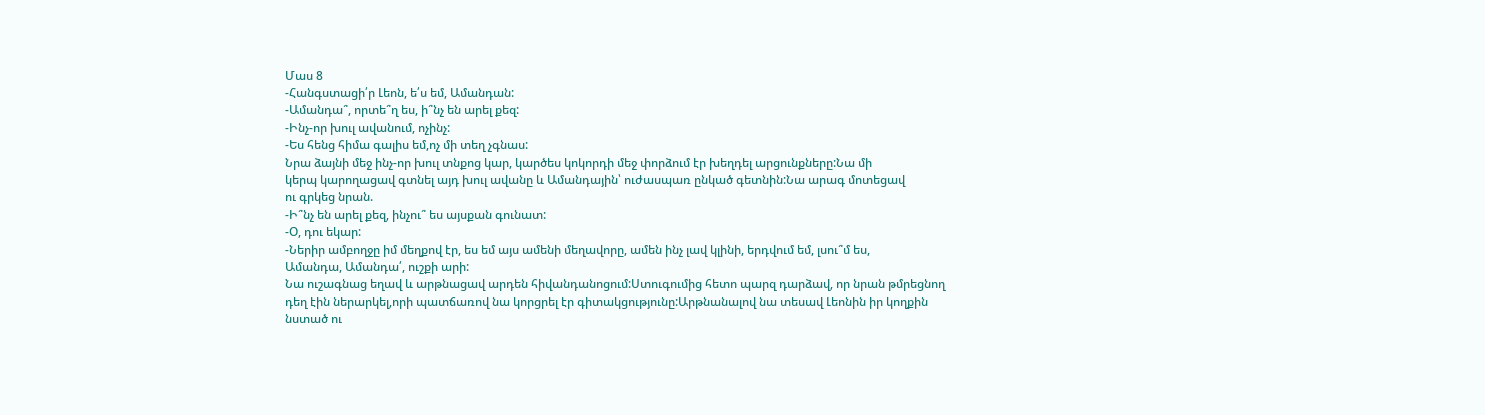Մաս 8
-Հանգստացի՛ր Լեոն, ե՛ս եմ, Ամանդան:
-Ամանդա՞, որտե՞ղ ես, ի՞նչ են արել քեզ:
-Ինչ-որ խուլ ավանում, ոչինչ:
-Ես հենց հիմա գալիս եմ,ոչ մի տեղ չգնաս:
Նրա ձայնի մեջ ինչ-որ խուլ տնքոց կար, կարծես կոկորդի մեջ փորձում էր խեղդել արցունքները:Նա մի
կերպ կարողացավ գտնել այդ խուլ ավանը և Ամանդային՝ ուժասպառ ընկած գետնին:Նա արագ մոտեցավ
ու գրկեց նրան.
-Ի՞նչ են արել քեզ, ինչու՞ ես այսքան գունատ:
-Օ, դու եկար:
-Ներիր ամբողջը իմ մեղքով էր, ես եմ այս ամենի մեղավորը, ամեն ինչ լավ կլինի, երդվում եմ, լսու՞մ ես,
Ամանդա, Ամանդա՛, ուշքի արի:
Նա ուշագնաց եղավ և արթնացավ արդեն հիվանդանոցում:Ստուգումից հետո պարզ դարձավ, որ նրան թմրեցնող
դեղ էին ներարկել,որի պատճառով նա կորցրել էր գիտակցությունը:Արթնանալով նա տեսավ Լեոնին իր կողքին
նստած ու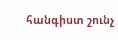հանգիստ շունչ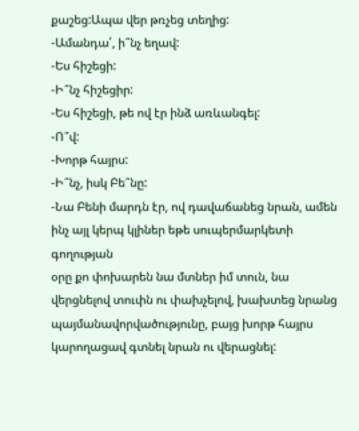քաշեց:Ապա վեր թռչեց տեղից:
-Ամանդա՛, ի՞նչ եղավ:
-Ես հիշեցի:
-Ի՞նչ հիշեցիր:
-Ես հիշեցի, թե ով էր ինձ առևանգել:
-Ո՞վ:
-Խորթ հայրս:
-Ի՞նչ, իսկ Բե՞նը:
-Նա Բենի մարդն էր, ով դավաճանեց նրան, ամեն ինչ այլ կերպ կլիներ եթե սուպերմարկետի գողության
օրը քո փոխարեն նա մտներ իմ տուն, նա վերցնելով տուփն ու փախչելով, խախտեց նրանց պայմանավորվածությունը, բայց խորթ հայրս կարողացավ գտնել նրան ու վերացնել: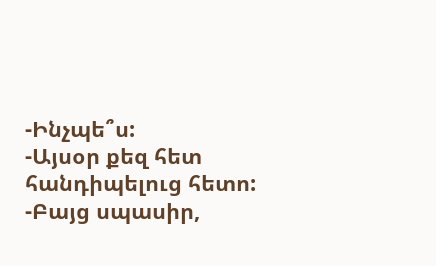-Ինչպե՞ս:
-Այսօր քեզ հետ հանդիպելուց հետո:
-Բայց սպասիր,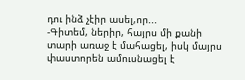դու ինձ չէիր ասել,որ...
-Գիտեմ, ներիր, հայրս մի քանի տարի առաջ է մահացել, իսկ մայրս փաստորեն ամուսնացել է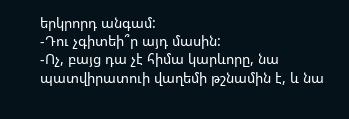երկրորդ անգամ:
-Դու չգիտեի՞ր այդ մասին:
-Ոչ, բայց դա չէ հիմա կարևորը, նա պատվիրատուի վաղեմի թշնամին է, և նա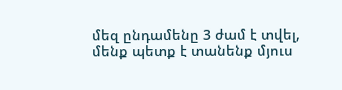մեզ ընդամենը 3 ժամ է տվել,
մենք պետք է տանենք մյուս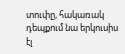տուփը, հակառակ դեպքում նա երկուսիս էլ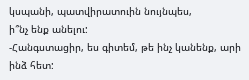կսպանի, պատվիրատուին նույնպես,
ի՞նչ ենք անելու:
-Հանգստացիր, ես գիտեմ, թե ինչ կանենք, արի ինձ հետ: